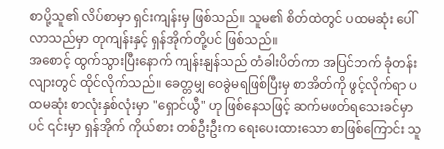စာပို့သူ၏ လိပ်စာမှာ ရှင်းကျန်းမှ ဖြစ်သည်။ သူမ၏ စိတ်ထဲတွင် ပထမဆုံး ပေါ်လာသည်မှာ တုကျန်းနှင့် ရှန်အိုက်တို့ပင် ဖြစ်သည်။
အစောင့် ထွက်သွားပြီးနောက် ကျန်းနျန်သည် တံခါးပိတ်ကာ အပြင်ဘက် ခုံတန်းလျားတွင် ထိုင်လိုက်သည်။ ခေတ္တမျှ ဝေခွဲမရဖြစ်ပြီးမှ စာအိတ်ကို ဖွင့်လိုက်ရာ ပထမဆုံး စာလုံးနှစ်လုံးမှာ "ရှောင်ယွီ" ဟု ဖြစ်နေသဖြင့် ဆက်မဖတ်ရသေးခင်မှာပင် ၎င်းမှာ ရှန်အိုက် ကိုယ်စား တစ်ဦးဦးက ရေးပေးထားသော စာဖြစ်ကြောင်း သူ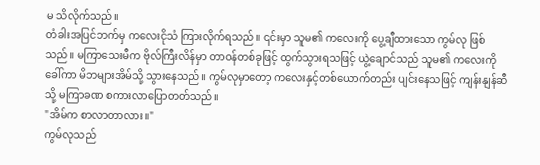မ သိလိုက်သည်။
တံခါးအပြင်ဘက်မှ ကလေးငိုသံ ကြားလိုက်ရသည်။ ၎င်းမှာ သူမ၏ ကလေးကို ပွေ့ချီထားသော ကွမ်လု ဖြစ်သည်။ မကြာသေးမီက ဗိုလ်ကြီးလိန်မှာ တာဝန်တစ်ခုဖြင့် ထွက်သွားရသဖြင့် ယွဲ့ချောင်သည် သူမ၏ ကလေးကိုခေါ်ကာ မိဘများအိမ်သို့ သွားနေသည်။ ကွမ်လုမှာတော့ ကလေးနှင့်တစ်ယောက်တည်း ပျင်းနေသဖြင့် ကျန်းနျန်ဆီသို့ မကြာခဏ စကားလာပြောတတ်သည်။
"အိမ်က စာလာတာလား။"
ကွမ်လုသည်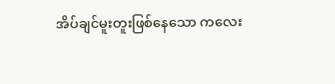အိပ်ချင်မူးတူးဖြစ်နေသော ကလေး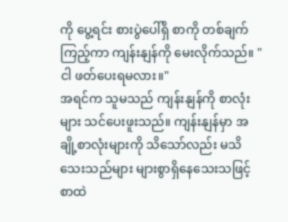ကို ပွေ့ရင်း စားပွဲပေါ်ရှိ စာကို တစ်ချက်ကြည့်ကာ ကျန်းနျန်ကို မေးလိုက်သည်။ "ငါ ဖတ်ပေးရမလား။"
အရင်က သူမသည် ကျန်းနျန်ကို စာလုံးများ သင်ပေးဖူးသည်။ ကျန်းနျန်မှာ အချို့စာလုံးများကို သိသော်လည်း မသိသေးသည်များ များစွာရှိနေသေးသဖြင့် စာထဲ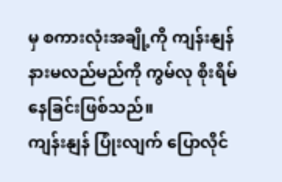မှ စကားလုံးအချို့ကို ကျန်းနျန် နားမလည်မည်ကို ကွမ်လု စိုးရိမ်နေခြင်းဖြစ်သည်။
ကျန်းနျန် ပြုံးလျက် ပြောလိုင်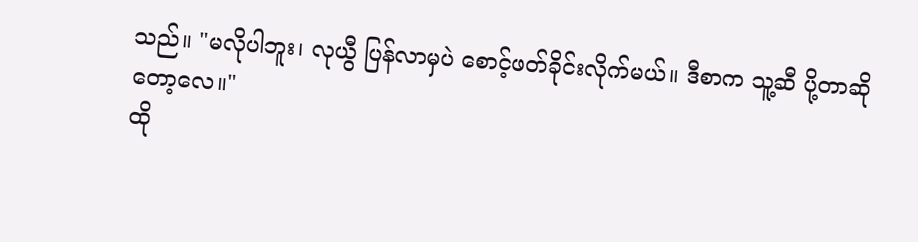သည်။ "မလိုပါဘူး၊ လုယွီ ပြန်လာမှပဲ စောင့်ဖတ်ခိုင်းလိုက်မယ်။ ဒီစာက သူ့ဆီ ပို့တာဆိုတော့လေ။"
ထို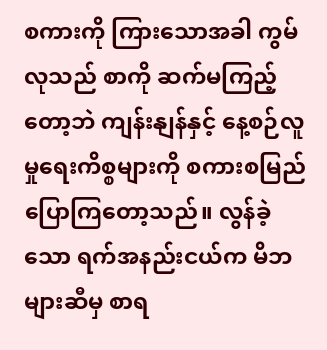စကားကို ကြားသောအခါ ကွမ်လုသည် စာကို ဆက်မကြည့်တော့ဘဲ ကျန်းနျန်နှင့် နေ့စဉ်လူမှုရေးကိစ္စများကို စကားစမြည် ပြောကြတော့သည်။ လွန်ခဲ့သော ရက်အနည်းငယ်က မိဘများဆီမှ စာရ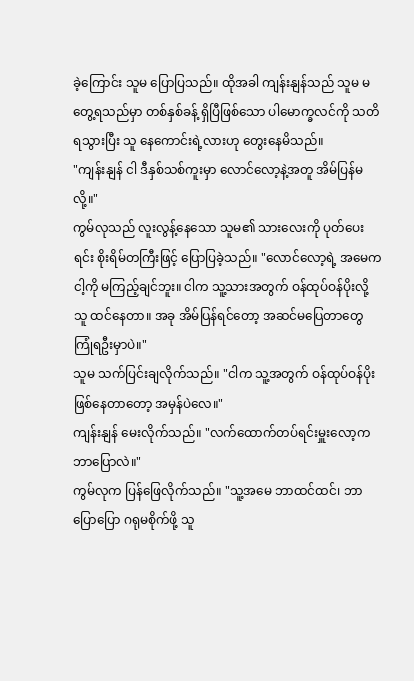ခဲ့ကြောင်း သူမ ပြောပြသည်။ ထိုအခါ ကျန်းနျန်သည် သူမ မတွေ့ရသည်မှာ တစ်နှစ်ခန့် ရှိပြီဖြစ်သော ပါမောက္ခလင်ကို သတိရသွားပြီး သူ နေကောင်းရဲ့လားဟု တွေးနေမိသည်။
"ကျန်းနျန် ငါ ဒီနှစ်သစ်ကူးမှာ လောင်လော့နဲ့အတူ အိမ်ပြန်မလို့။"
ကွမ်လုသည် လူးလွန့်နေသော သူမ၏ သားလေးကို ပုတ်ပေးရင်း စိုးရိမ်တကြီးဖြင့် ပြောပြခဲ့သည်။ "လောင်လော့ရဲ့ အမေက ငါ့ကို မကြည့်ချင်ဘူး။ ငါက သူ့သားအတွက် ဝန်ထုပ်ဝန်ပိုးလို့ သူ ထင်နေတာ။ အခု အိမ်ပြန်ရင်တော့ အဆင်မပြေတာတွေ ကြုံရဦးမှာပဲ။"
သူမ သက်ပြင်းချလိုက်သည်။ "ငါက သူ့အတွက် ဝန်ထုပ်ဝန်ပိုး ဖြစ်နေတာတော့ အမှန်ပဲလေ။"
ကျန်းနျန် မေးလိုက်သည်။ "လက်ထောက်တပ်ရင်းမှူးလော့က ဘာပြောလဲ။"
ကွမ်လုက ပြန်ဖြေလိုက်သည်။ "သူ့အမေ ဘာထင်ထင်၊ ဘာပြောပြော ဂရုမစိုက်ဖို့ သူ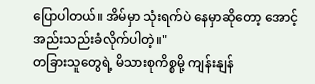ပြောပါတယ်။ အိမ်မှာ သုံးရက်ပဲ နေမှာဆိုတော့ အောင့်အည်းသည်းခံလိုက်ပါတဲ့။"
တခြားသူတွေရဲ့ မိသားစုကိစ္စမို့ ကျန်းနျန်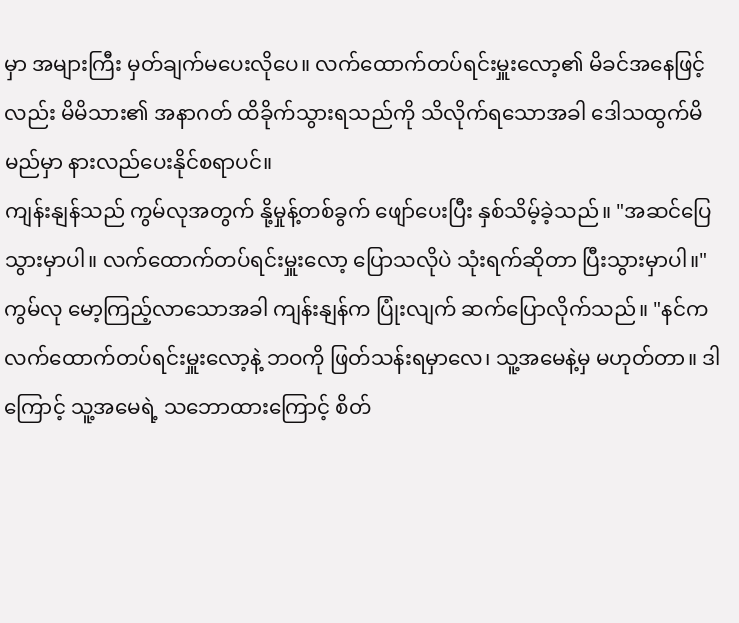မှာ အများကြီး မှတ်ချက်မပေးလိုပေ။ လက်ထောက်တပ်ရင်းမှူးလော့၏ မိခင်အနေဖြင့်လည်း မိမိသား၏ အနာဂတ် ထိခိုက်သွားရသည်ကို သိလိုက်ရသောအခါ ဒေါသထွက်မိမည်မှာ နားလည်ပေးနိုင်စရာပင်။
ကျန်းနျန်သည် ကွမ်လုအတွက် နို့မှုန့်တစ်ခွက် ဖျော်ပေးပြီး နှစ်သိမ့်ခဲ့သည်။ "အဆင်ပြေသွားမှာပါ။ လက်ထောက်တပ်ရင်းမှူးလော့ ပြောသလိုပဲ သုံးရက်ဆိုတာ ပြီးသွားမှာပါ။"
ကွမ်လု မော့ကြည့်လာသောအခါ ကျန်းနျန်က ပြုံးလျက် ဆက်ပြောလိုက်သည်။ "နင်က လက်ထောက်တပ်ရင်းမှူးလော့နဲ့ ဘဝကို ဖြတ်သန်းရမှာလေ၊ သူ့အမေနဲ့မှ မဟုတ်တာ။ ဒါကြောင့် သူ့အမေရဲ့ သဘောထားကြောင့် စိတ်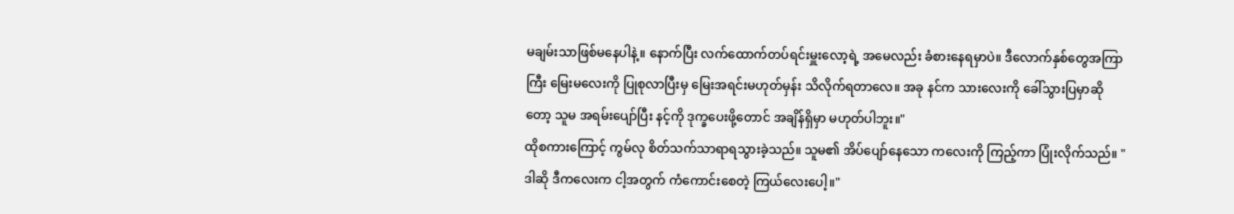မချမ်းသာဖြစ်မနေပါနဲ့။ နောက်ပြီး လက်ထောက်တပ်ရင်းမှူးလော့ရဲ့ အမေလည်း ခံစားနေရမှာပဲ။ ဒီလောက်နှစ်တွေအကြာကြီး မြေးမလေးကို ပြုစုလာပြီးမှ မြေးအရင်းမဟုတ်မှန်း သိလိုက်ရတာလေ။ အခု နင်က သားလေးကို ခေါ်သွားပြမှာဆိုတော့ သူမ အရမ်းပျော်ပြီး နင့်ကို ဒုက္ခပေးဖို့တောင် အချိန်ရှိမှာ မဟုတ်ပါဘူး။"
ထိုစကားကြောင့် ကွမ်လု စိတ်သက်သာရာရသွားခဲ့သည်။ သူမ၏ အိပ်ပျော်နေသော ကလေးကို ကြည့်ကာ ပြုံးလိုက်သည်။ "ဒါဆို ဒီကလေးက ငါ့အတွက် ကံကောင်းစေတဲ့ ကြယ်လေးပေါ့။"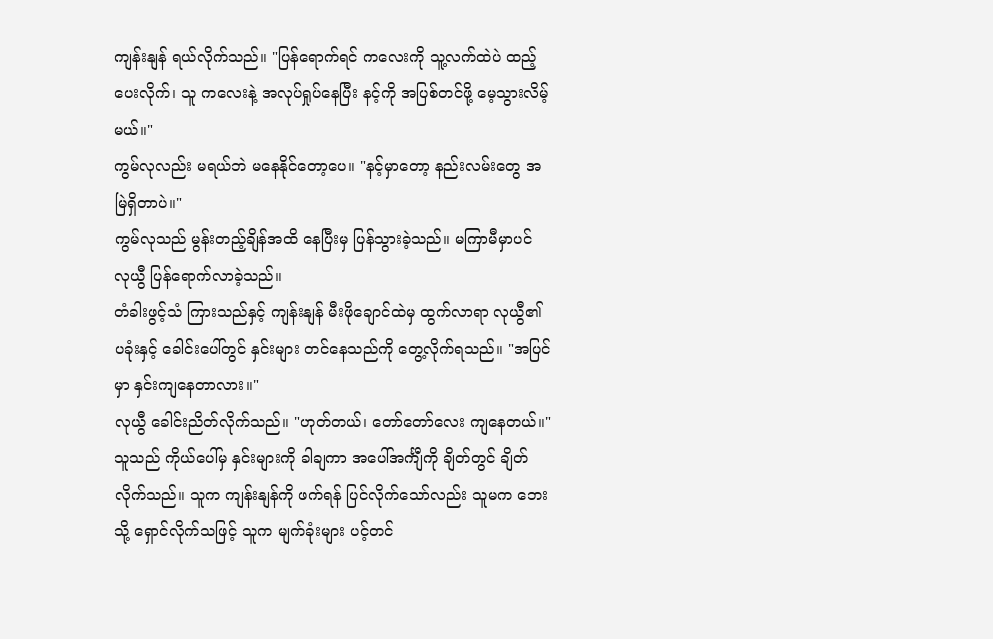ကျန်းနျန် ရယ်လိုက်သည်။ "ပြန်ရောက်ရင် ကလေးကို သူ့လက်ထဲပဲ ထည့်ပေးလိုက်၊ သူ ကလေးနဲ့ အလုပ်ရှုပ်နေပြီး နင့်ကို အပြစ်တင်ဖို့ မေ့သွားလိမ့်မယ်။"
ကွမ်လုလည်း မရယ်ဘဲ မနေနိုင်တော့ပေ။ "နင့်မှာတော့ နည်းလမ်းတွေ အမြဲရှိတာပဲ။"
ကွမ်လုသည် မွန်းတည့်ချိန်အထိ နေပြီးမှ ပြန်သွားခဲ့သည်။ မကြာမီမှာပင် လုယွီ ပြန်ရောက်လာခဲ့သည်။
တံခါးဖွင့်သံ ကြားသည်နှင့် ကျန်းနျန် မီးဖိုချောင်ထဲမှ ထွက်လာရာ လုယွီ၏ ပခုံးနှင့် ခေါင်းပေါ်တွင် နှင်းများ တင်နေသည်ကို တွေ့လိုက်ရသည်။ "အပြင်မှာ နှင်းကျနေတာလား။"
လုယွီ ခေါင်းညိတ်လိုက်သည်။ "ဟုတ်တယ်၊ တော်တော်လေး ကျနေတယ်။"
သူသည် ကိုယ်ပေါ်မှ နှင်းများကို ခါချကာ အပေါ်အင်္ကျီကို ချိတ်တွင် ချိတ်လိုက်သည်။ သူက ကျန်းနျန်ကို ဖက်ရန် ပြင်လိုက်သော်လည်း သူမက ဘေးသို့ ရှောင်လိုက်သဖြင့် သူက မျက်ခုံးများ ပင့်တင်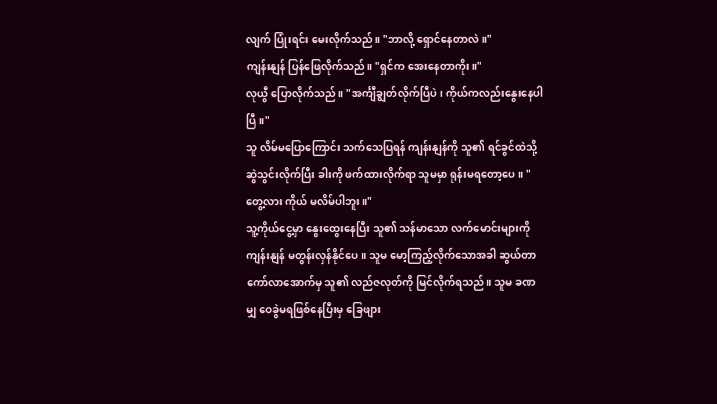လျက် ပြုံးရင်း မေးလိုက်သည်။ "ဘာလို့ ရှောင်နေတာလဲ။"
ကျန်းနျန် ပြန်ဖြေလိုက်သည်။ "ရှင်က အေးနေတာကိုး။"
လုယွီ ပြောလိုက်သည်။ "အင်္ကျီချွတ်လိုက်ပြီပဲ၊ ကိုယ်ကလည်းနွေးနေပါပြီ။"
သူ လိမ်မပြောကြောင်း သက်သေပြရန် ကျန်းနျန်ကို သူ၏ ရင်ခွင်ထဲသို့ ဆွဲသွင်းလိုက်ပြီး ခါးကို ဖက်ထားလိုက်ရာ သူမမှာ ရုန်းမရတော့ပေ။ "တွေ့လား ကိုယ် မလိမ်ပါဘူး။"
သူ့ကိုယ်ငွေ့မှာ နွေးထွေးနေပြီး သူ၏ သန်မာသော လက်မောင်းများကို ကျန်းနျန် မတွန်းလှန်နိုင်ပေ။ သူမ မော့ကြည့်လိုက်သောအခါ ဆွယ်တာကော်လာအောက်မှ သူ၏ လည်ဇလုတ်ကို မြင်လိုက်ရသည်။ သူမ ခဏမျှ ဝေခွဲမရဖြစ်နေပြီးမှ ခြေဖျား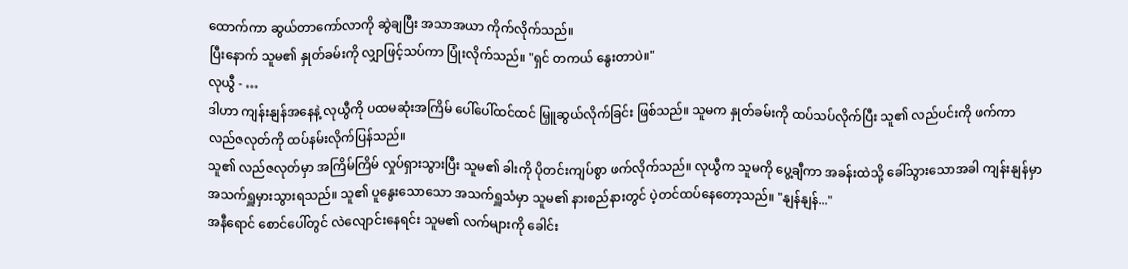ထောက်ကာ ဆွယ်တာကော်လာကို ဆွဲချပြီး အသာအယာ ကိုက်လိုက်သည်။
ပြီးနောက် သူမ၏ နှုတ်ခမ်းကို လျှာဖြင့်သပ်ကာ ပြုံးလိုက်သည်။ "ရှင် တကယ် နွေးတာပဲ။"
လုယွီ - …
ဒါဟာ ကျန်းနျန်အနေနဲ့ လုယွီကို ပထမဆုံးအကြိမ် ပေါ်ပေါ်ထင်ထင် မြှူဆွယ်လိုက်ခြင်း ဖြစ်သည်။ သူမက နှုတ်ခမ်းကို ထပ်သပ်လိုက်ပြီး သူ၏ လည်ပင်းကို ဖက်ကာ လည်ဇလုတ်ကို ထပ်နမ်းလိုက်ပြန်သည်။
သူ၏ လည်ဇလုတ်မှာ အကြိမ်ကြိမ် လှုပ်ရှားသွားပြီး သူမ၏ ခါးကို ပိုတင်းကျပ်စွာ ဖက်လိုက်သည်။ လုယွီက သူမကို ပွေ့ချီကာ အခန်းထဲသို့ ခေါ်သွားသောအခါ ကျန်းနျန်မှာ အသက်ရှူမှားသွားရသည်။ သူ၏ ပူနွေးသောသော အသက်ရှူသံမှာ သူမ၏ နားစည်နားတွင် ပဲ့တင်ထပ်နေတော့သည်။ "နျန်နျန်..."
အနီရောင် စောင်ပေါ်တွင် လဲလျောင်းနေရင်း သူမ၏ လက်များကို ခေါင်း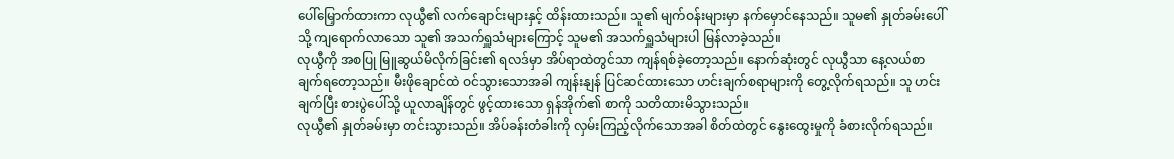ပေါ်မြှောက်ထားကာ လုယွီ၏ လက်ချောင်းများနှင့် ထိန်းထားသည်။ သူ၏ မျက်ဝန်းများမှာ နက်မှောင်နေသည်။ သူမ၏ နှုတ်ခမ်းပေါ်သို့ ကျရောက်လာသော သူ၏ အသက်ရှူသံများကြောင့် သူမ၏ အသက်ရှူသံများပါ မြန်လာခဲ့သည်။
လုယွီကို အစပြု မြူဆွယ်မိလိုက်ခြင်း၏ ရလဒ်မှာ အိပ်ရာထဲတွင်သာ ကျန်ရစ်ခဲ့တော့သည်။ နောက်ဆုံးတွင် လုယွီသာ နေ့လယ်စာ ချက်ရတော့သည်။ မီးဖိုချောင်ထဲ ဝင်သွားသောအခါ ကျန်းနျန် ပြင်ဆင်ထားသော ဟင်းချက်စရာများကို တွေ့လိုက်ရသည်။ သူ ဟင်းချက်ပြီး စားပွဲပေါ်သို့ ယူလာချိန်တွင် ဖွင့်ထားသော ရှန်အိုက်၏ စာကို သတိထားမိသွားသည်။
လုယွီ၏ နှုတ်ခမ်းမှာ တင်းသွားသည်။ အိပ်ခန်းတံခါးကို လှမ်းကြည့်လိုက်သောအခါ စိတ်ထဲတွင် နွေးထွေးမှုကို ခံစားလိုက်ရသည်။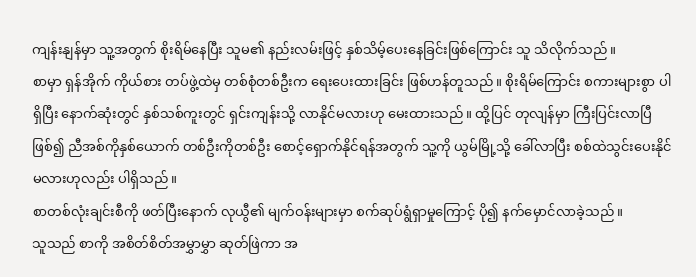ကျန်းနျန်မှာ သူ့အတွက် စိုးရိမ်နေပြီး သူမ၏ နည်းလမ်းဖြင့် နှစ်သိမ့်ပေးနေခြင်းဖြစ်ကြောင်း သူ သိလိုက်သည်။
စာမှာ ရှန်အိုက် ကိုယ်စား တပ်ဖွဲ့ထဲမှ တစ်စုံတစ်ဦးက ရေးပေးထားခြင်း ဖြစ်ဟန်တူသည်။ စိုးရိမ်ကြောင်း စကားများစွာ ပါရှိပြီး နောက်ဆုံးတွင် နှစ်သစ်ကူးတွင် ရှင်းကျန်းသို့ လာနိုင်မလားဟု မေးထားသည်။ ထို့ပြင် တုလျန်မှာ ကြီးပြင်းလာပြီဖြစ်၍ ညီအစ်ကိုနှစ်ယောက် တစ်ဦးကိုတစ်ဦး စောင့်ရှောက်နိုင်ရန်အတွက် သူ့ကို ယွမ်မြို့သို့ ခေါ်လာပြီး စစ်ထဲသွင်းပေးနိုင်မလားဟုလည်း ပါရှိသည်။
စာတစ်လုံးချင်းစီကို ဖတ်ပြီးနောက် လုယွီ၏ မျက်ဝန်းများမှာ စက်ဆုပ်ရွံရှာမှုကြောင့် ပို၍ နက်မှောင်လာခဲ့သည်။
သူသည် စာကို အစိတ်စိတ်အမွှာမွှာ ဆုတ်ဖြဲကာ အ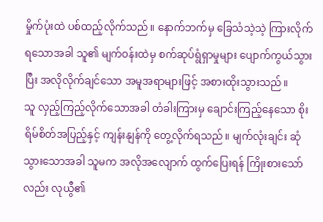မှိုက်ပုံးထဲ ပစ်ထည့်လိုက်သည်။ နောက်ဘက်မှ ခြေသံသဲ့သဲ့ ကြားလိုက်ရသောအခါ သူ၏ မျက်ဝန်းထဲမှ စက်ဆုပ်ရွံရှာမှုများ ပျောက်ကွယ်သွားပြီး အလိုလိုက်ချင်သော အမူအရာများဖြင့် အစားထိုးသွားသည်။
သူ လှည့်ကြည့်လိုက်သောအခါ တံခါးကြားမှ ချောင်းကြည့်နေသော စိုးရိမ်စိတ်အပြည့်နှင့် ကျန်းနျန်ကို တွေ့လိုက်ရသည်။ မျက်လုံးချင်း ဆုံသွားသောအခါ သူမက အလိုအလျောက် ထွက်ပြေးရန် ကြိုးစားသော်လည်း လုယွီ၏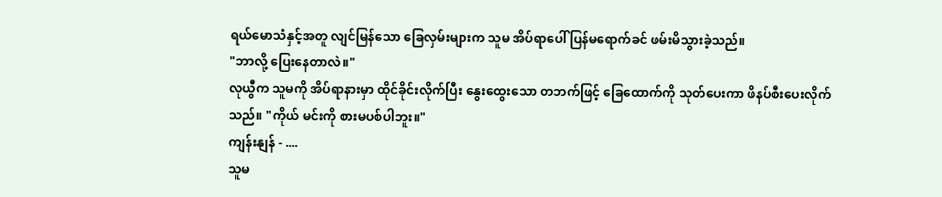ရယ်မောသံနှင့်အတူ လျင်မြန်သော ခြေလှမ်းများက သူမ အိပ်ရာပေါ် ပြန်မရောက်ခင် ဖမ်းမိသွားခဲ့သည်။
"ဘာလို့ ပြေးနေတာလဲ။"
လုယွီက သူမကို အိပ်ရာနားမှာ ထိုင်ခိုင်းလိုက်ပြီး နွေးထွေးသော တဘက်ဖြင့် ခြေထောက်ကို သုတ်ပေးကာ ဖိနပ်စီးပေးလိုက်သည်။ "ကိုယ် မင်းကို စားမပစ်ပါဘူး။"
ကျန်းနျန် - ....
သူမ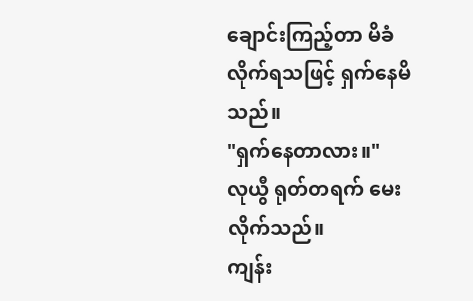ချောင်းကြည့်တာ မိခံလိုက်ရသဖြင့် ရှက်နေမိသည်။
"ရှက်နေတာလား။"
လုယွီ ရုတ်တရက် မေးလိုက်သည်။
ကျန်း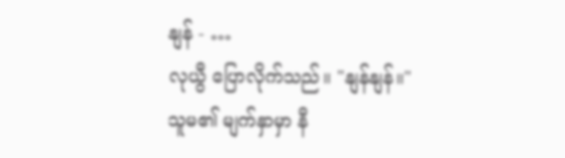နျန် - …
လုယွီ ပြောလိုက်သည်။ "နျန်နျန်။"
သူမ၏ မျက်နှာမှာ နီ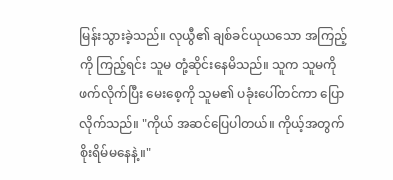မြန်းသွားခဲ့သည်။ လုယွီ၏ ချစ်ခင်ယုယသော အကြည့်ကို ကြည့်ရင်း သူမ တုံ့ဆိုင်းနေမိသည်။ သူက သူမကို ဖက်လိုက်ပြီး မေးစေ့ကို သူမ၏ ပခုံးပေါ်တင်ကာ ပြောလိုက်သည်။ "ကိုယ် အဆင်ပြေပါတယ်။ ကိုယ့်အတွက် စိုးရိမ်မနေနဲ့။"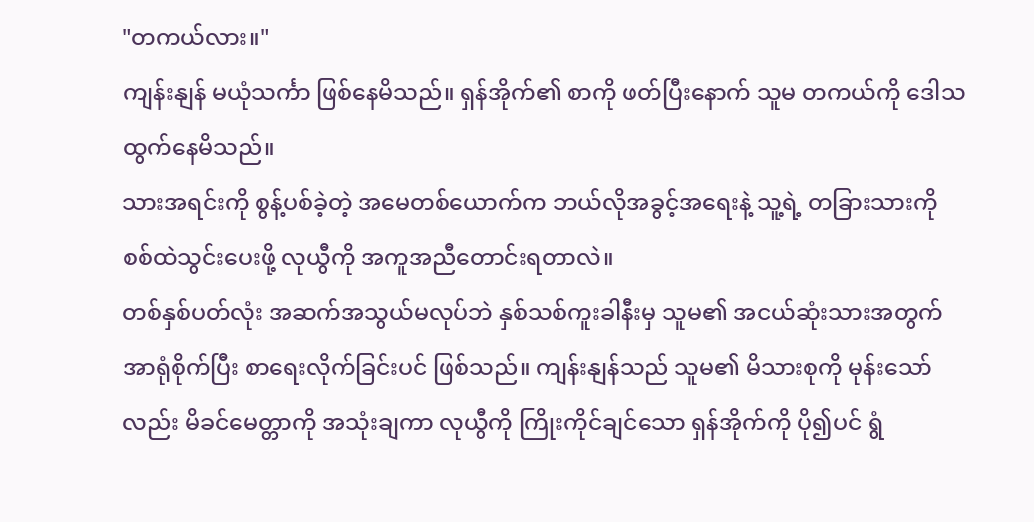"တကယ်လား။"
ကျန်းနျန် မယုံသင်္ကာ ဖြစ်နေမိသည်။ ရှန်အိုက်၏ စာကို ဖတ်ပြီးနောက် သူမ တကယ်ကို ဒေါသထွက်နေမိသည်။
သားအရင်းကို စွန့်ပစ်ခဲ့တဲ့ အမေတစ်ယောက်က ဘယ်လိုအခွင့်အရေးနဲ့ သူ့ရဲ့ တခြားသားကို စစ်ထဲသွင်းပေးဖို့ လုယွီကို အကူအညီတောင်းရတာလဲ။
တစ်နှစ်ပတ်လုံး အဆက်အသွယ်မလုပ်ဘဲ နှစ်သစ်ကူးခါနီးမှ သူမ၏ အငယ်ဆုံးသားအတွက် အာရုံစိုက်ပြီး စာရေးလိုက်ခြင်းပင် ဖြစ်သည်။ ကျန်းနျန်သည် သူမ၏ မိသားစုကို မုန်းသော်လည်း မိခင်မေတ္တာကို အသုံးချကာ လုယွီကို ကြိုးကိုင်ချင်သော ရှန်အိုက်ကို ပို၍ပင် ရွံ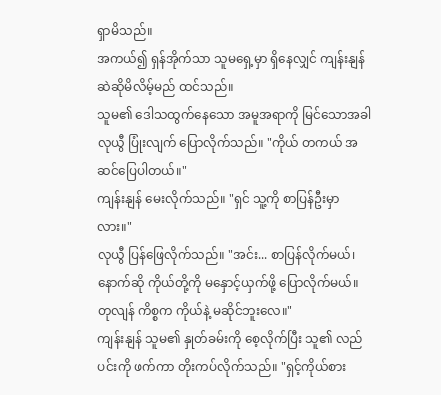ရှာမိသည်။
အကယ်၍ ရှန်အိုက်သာ သူမရှေ့မှာ ရှိနေလျှင် ကျန်းနျန် ဆဲဆိုမိလိမ့်မည် ထင်သည်။
သူမ၏ ဒေါသထွက်နေသော အမူအရာကို မြင်သောအခါ လုယွီ ပြုံးလျက် ပြောလိုက်သည်။ "ကိုယ် တကယ် အဆင်ပြေပါတယ်။"
ကျန်းနျန် မေးလိုက်သည်။ "ရှင် သူ့ကို စာပြန်ဦးမှာလား။"
လုယွီ ပြန်ဖြေလိုက်သည်။ "အင်း... စာပြန်လိုက်မယ်၊ နောက်ဆို ကိုယ်တို့ကို မနှောင့်ယှက်ဖို့ ပြောလိုက်မယ်။ တုလျန် ကိစ္စက ကိုယ်နဲ့ မဆိုင်ဘူးလေ။"
ကျန်းနျန် သူမ၏ နှုတ်ခမ်းကို စေ့လိုက်ပြီး သူ၏ လည်ပင်းကို ဖက်ကာ တိုးကပ်လိုက်သည်။ "ရှင့်ကိုယ်စား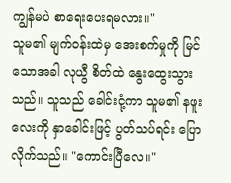ကျွန်မပဲ စာရေးပေးရမလား။"
သူမ၏ မျက်ဝန်းထဲမှ အေးစက်မှုကို မြင်သောအခါ လုယွီ စိတ်ထဲ နွေးထွေးသွားသည်။ သူသည် ခေါင်းငုံ့ကာ သူမ၏ နဖူးလေးကို နှာခေါင်းဖြင့် ပွတ်သပ်ရင်း ပြောလိုက်သည်။ "ကောင်းပြီလေ။"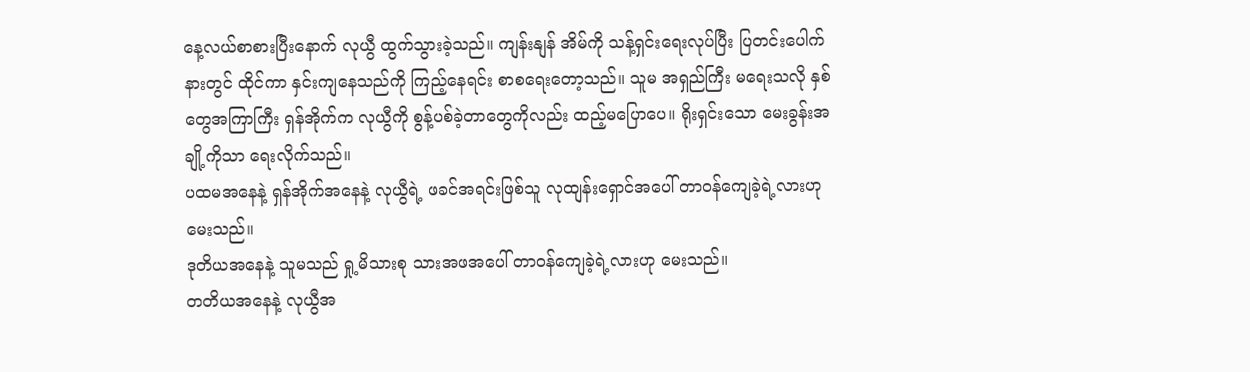နေ့လယ်စာစားပြီးနောက် လုယွီ ထွက်သွားခဲ့သည်။ ကျန်းနျန် အိမ်ကို သန့်ရှင်းရေးလုပ်ပြီး ပြတင်းပေါက်နားတွင် ထိုင်ကာ နှင်းကျနေသည်ကို ကြည့်နေရင်း စာစရေးတော့သည်။ သူမ အရှည်ကြီး မရေးသလို နှစ်တွေအကြာကြီး ရှန်အိုက်က လုယွီကို စွန့်ပစ်ခဲ့တာတွေကိုလည်း ထည့်မပြောပေ။ ရိုးရှင်းသော မေးခွန်းအချို့ကိုသာ ရေးလိုက်သည်။
ပထမအနေနဲ့ ရှန်အိုက်အနေနဲ့ လုယွီရဲ့ ဖခင်အရင်းဖြစ်သူ လုထျန်းရှောင်အပေါ် တာဝန်ကျေခဲ့ရဲ့လားဟု မေးသည်။
ဒုတိယအနေနဲ့ သူမသည် ရှု့မိသားစု သားအဖအပေါ် တာဝန်ကျေခဲ့ရဲ့လားဟု မေးသည်။
တတိယအနေနဲ့ လုယွီအ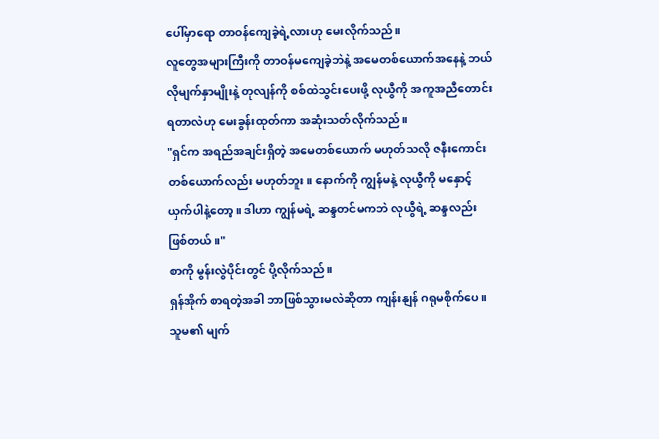ပေါ်မှာရော တာဝန်ကျေခဲ့ရဲ့လားဟု မေးလိုက်သည်။
လူတွေအများကြီးကို တာဝန်မကျေခဲ့ဘဲနဲ့ အမေတစ်ယောက်အနေနဲ့ ဘယ်လိုမျက်နှာမျိုးနဲ့ တုလျန်ကို စစ်ထဲသွင်းပေးဖို့ လုယွီကို အကူအညီတောင်းရတာလဲဟု မေးခွန်းထုတ်ကာ အဆုံးသတ်လိုက်သည်။
"ရှင်က အရည်အချင်းရှိတဲ့ အမေတစ်ယောက် မဟုတ်သလို ဇနီးကောင်းတစ်ယောက်လည်း မဟုတ်ဘူး။ နောက်ကို ကျွန်မနဲ့ လုယွီကို မနှောင့်ယှက်ပါနဲ့တော့။ ဒါဟာ ကျွန်မရဲ့ ဆန္ဒတင်မကဘဲ လုယွီရဲ့ ဆန္ဒလည်း ဖြစ်တယ်။"
စာကို မွန်းလွဲပိုင်းတွင် ပို့လိုက်သည်။
ရှန်အိုက် စာရတဲ့အခါ ဘာဖြစ်သွားမလဲဆိုတာ ကျန်းနျန် ဂရုမစိုက်ပေ။ သူမ၏ မျက်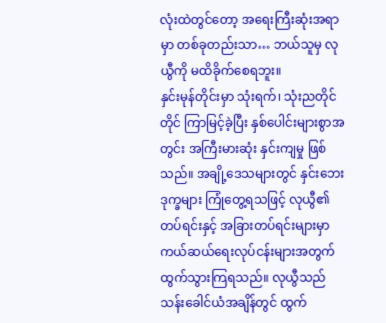လုံးထဲတွင်တော့ အရေးကြီးဆုံးအရာမှာ တစ်ခုတည်းသာ… ဘယ်သူမှ လုယွီကို မထိခိုက်စေရဘူး။
နှင်းမုန်တိုင်းမှာ သုံးရက်၊ သုံးညတိုင်တိုင် ကြာမြင့်ခဲ့ပြီး နှစ်ပေါင်းများစွာအတွင်း အကြီးမားဆုံး နှင်းကျမှု ဖြစ်သည်။ အချို့ဒေသများတွင် နှင်းဘေးဒုက္ခများ ကြုံတွေ့ရသဖြင့် လုယွီ၏ တပ်ရင်းနှင့် အခြားတပ်ရင်းများမှာ ကယ်ဆယ်ရေးလုပ်ငန်းများအတွက် ထွက်သွားကြရသည်။ လုယွီသည် သန်းခေါင်ယံအချိန်တွင် ထွက်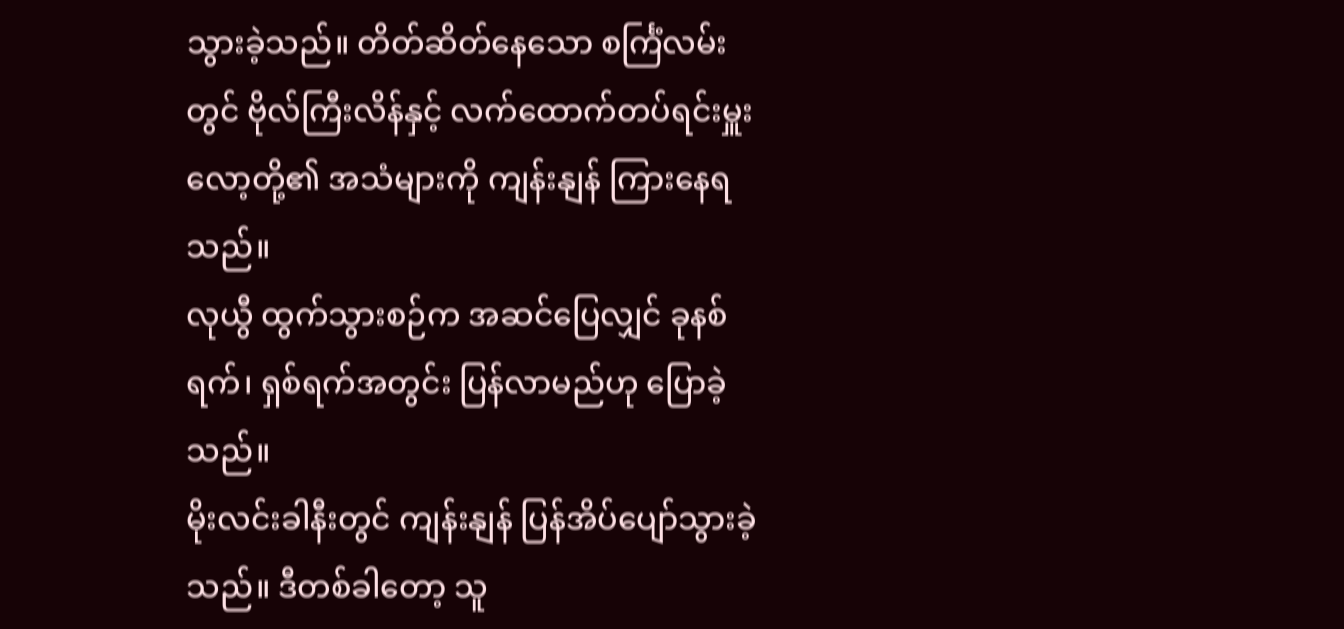သွားခဲ့သည်။ တိတ်ဆိတ်နေသော စင်္ကြံလမ်းတွင် ဗိုလ်ကြီးလိန်နှင့် လက်ထောက်တပ်ရင်းမှူးလော့တို့၏ အသံများကို ကျန်းနျန် ကြားနေရသည်။
လုယွီ ထွက်သွားစဉ်က အဆင်ပြေလျှင် ခုနစ်ရက်၊ ရှစ်ရက်အတွင်း ပြန်လာမည်ဟု ပြောခဲ့သည်။
မိုးလင်းခါနီးတွင် ကျန်းနျန် ပြန်အိပ်ပျော်သွားခဲ့သည်။ ဒီတစ်ခါတော့ သူ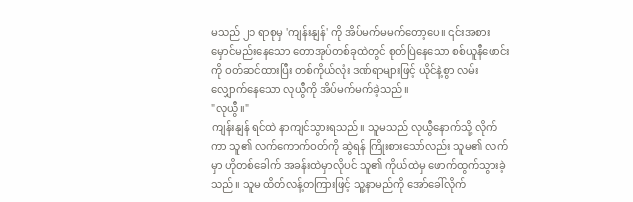မသည် ၂၁ ရာစုမှ 'ကျန်းနျန်' ကို အိပ်မက်မမက်တော့ပေ။ ၎င်းအစား မှောင်မည်းနေသော တောအုပ်တစ်ခုထဲတွင် စုတ်ပြဲနေသော စစ်ယူနီဖောင်းကို ဝတ်ဆင်ထားပြီး တစ်ကိုယ်လုံး ဒဏ်ရာများဖြင့် ယိုင်နဲ့စွာ လမ်းလျှောက်နေသော လုယွီကို အိပ်မက်မက်ခဲ့သည်။
"လုယွီ။"
ကျန်းနျန် ရင်ထဲ နာကျင်သွားရသည်။ သူမသည် လုယွီနောက်သို့ လိုက်ကာ သူ၏ လက်ကောက်ဝတ်ကို ဆွဲရန် ကြိုးစားသော်လည်း သူမ၏ လက်မှာ ဟိုတစ်ခေါက် အခန်းထဲမှာလိုပင် သူ၏ ကိုယ်ထဲမှ ဖောက်ထွက်သွားခဲ့သည်။ သူမ ထိတ်လန့်တကြားဖြင့် သူ့နာမည်ကို အော်ခေါ်လိုက်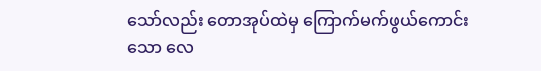သော်လည်း တောအုပ်ထဲမှ ကြောက်မက်ဖွယ်ကောင်းသော လေ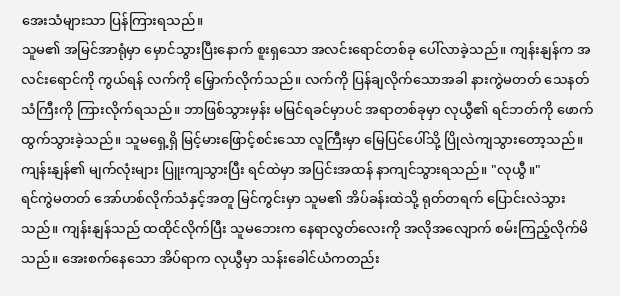အေးသံများသာ ပြန်ကြားရသည်။
သူမ၏ အမြင်အာရုံမှာ မှောင်သွားပြီးနောက် စူးရှသော အလင်းရောင်တစ်ခု ပေါ်လာခဲ့သည်။ ကျန်းနျန်က အလင်းရောင်ကို ကွယ်ရန် လက်ကို မြှောက်လိုက်သည်။ လက်ကို ပြန်ချလိုက်သောအခါ နားကွဲမတတ် သေနတ်သံကြီးကို ကြားလိုက်ရသည်။ ဘာဖြစ်သွားမှန်း မမြင်ရခင်မှာပင် အရာတစ်ခုမှာ လုယွီ၏ ရင်ဘတ်ကို ဖောက်ထွက်သွားခဲ့သည်။ သူမရှေ့ရှိ မြင့်မားဖြောင့်စင်းသော လူကြီးမှာ မြေပြင်ပေါ်သို့ ပြိုလဲကျသွားတော့သည်။
ကျန်းနျန်၏ မျက်လုံးများ ပြူးကျသွားပြီး ရင်ထဲမှာ အပြင်းအထန် နာကျင်သွားရသည်။ "လုယွီ။"
ရင်ကွဲမတတ် အော်ဟစ်လိုက်သံနှင့်အတူ မြင်ကွင်းမှာ သူမ၏ အိပ်ခန်းထဲသို့ ရုတ်တရက် ပြောင်းလဲသွားသည်။ ကျန်းနျန်သည် ထထိုင်လိုက်ပြီး သူမဘေးက နေရာလွတ်လေးကို အလိုအလျောက် စမ်းကြည့်လိုက်မိသည်။ အေးစက်နေသော အိပ်ရာက လုယွီမှာ သန်းခေါင်ယံကတည်း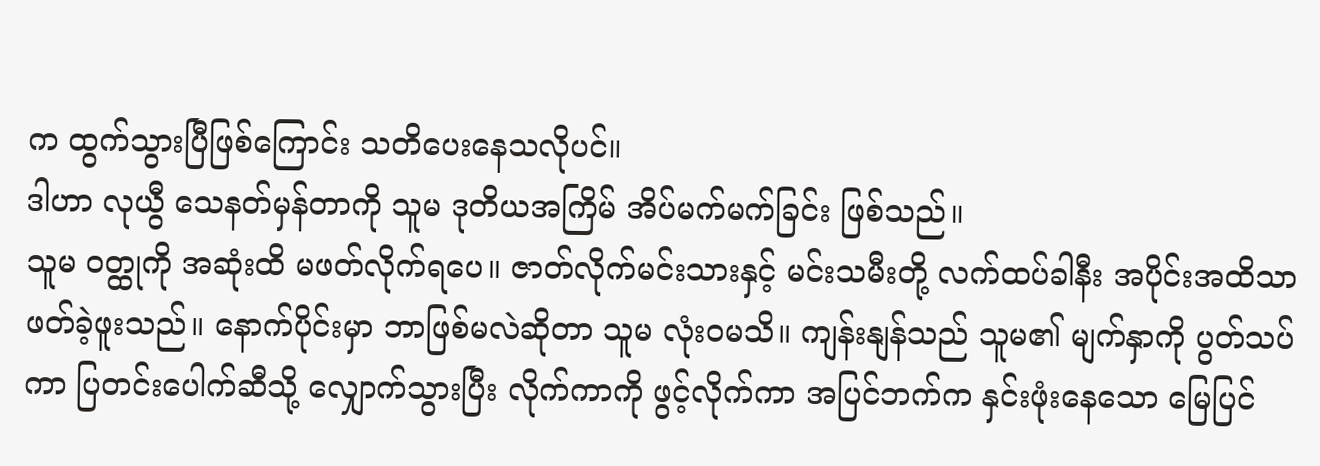က ထွက်သွားပြီဖြစ်ကြောင်း သတိပေးနေသလိုပင်။
ဒါဟာ လုယွီ သေနတ်မှန်တာကို သူမ ဒုတိယအကြိမ် အိပ်မက်မက်ခြင်း ဖြစ်သည်။
သူမ ဝတ္ထုကို အဆုံးထိ မဖတ်လိုက်ရပေ။ ဇာတ်လိုက်မင်းသားနှင့် မင်းသမီးတို့ လက်ထပ်ခါနီး အပိုင်းအထိသာ ဖတ်ခဲ့ဖူးသည်။ နောက်ပိုင်းမှာ ဘာဖြစ်မလဲဆိုတာ သူမ လုံးဝမသိ။ ကျန်းနျန်သည် သူမ၏ မျက်နှာကို ပွတ်သပ်ကာ ပြတင်းပေါက်ဆီသို့ လျှောက်သွားပြီး လိုက်ကာကို ဖွင့်လိုက်ကာ အပြင်ဘက်က နှင်းဖုံးနေသော မြေပြင်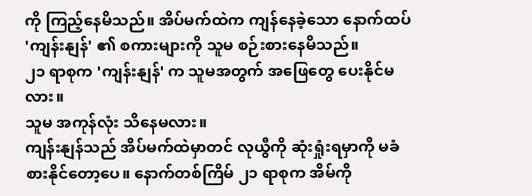ကို ကြည့်နေမိသည်။ အိပ်မက်ထဲက ကျန်နေခဲ့သော နောက်ထပ် 'ကျန်းနျန်' ၏ စကားများကို သူမ စဉ်းစားနေမိသည်။
၂၁ ရာစုက 'ကျန်းနျန်' က သူမအတွက် အဖြေတွေ ပေးနိုင်မလား။
သူမ အကုန်လုံး သိနေမလား။
ကျန်းနျန်သည် အိပ်မက်ထဲမှာတင် လုယွီကို ဆုံးရှုံးရမှာကို မခံစားနိုင်တော့ပေ။ နောက်တစ်ကြိမ် ၂၁ ရာစုက အိမ်ကို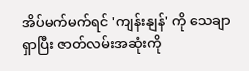အိပ်မက်မက်ရင် 'ကျန်းနျန်' ကို သေချာရှာပြီး ဇာတ်လမ်းအဆုံးကို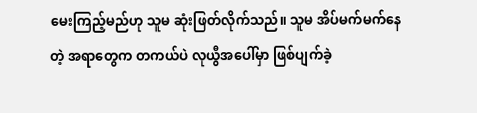မေးကြည့်မည်ဟု သူမ ဆုံးဖြတ်လိုက်သည်။ သူမ အိပ်မက်မက်နေတဲ့ အရာတွေက တကယ်ပဲ လုယွီအပေါ်မှာ ဖြစ်ပျက်ခဲ့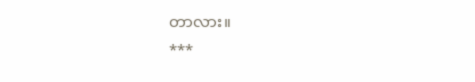တာလား။
***